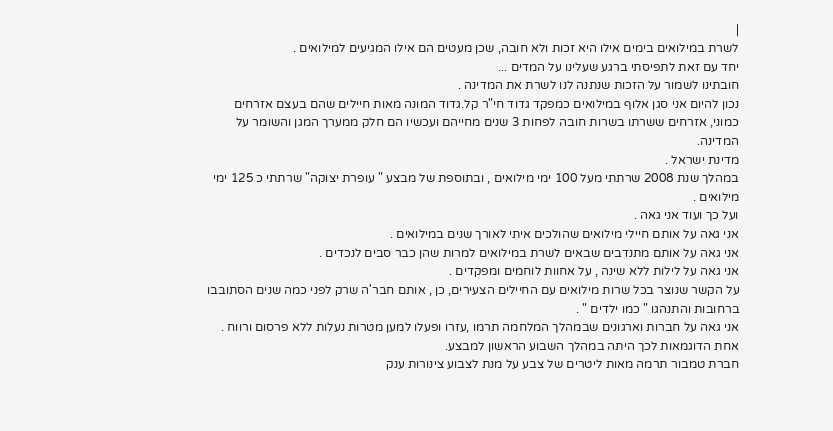|
לשרת במילואים בימים אילו היא זכות ולא חובה, שכן מעטים הם אילו המגיעים למילואים .
יחד עם זאת לתפיסתי ברגע שעלינו על המדים ...
חובתינו לשמור על הזכות שנתנה לנו לשרת את המדינה .
נכון להיום אני סגן אלוף במילואים כמפקד גדוד חי"ר קל.גדוד המונה מאות חיילים שהם בעצם אזרחים כמוני, אזרחים ששרתו בשרות חובה לפחות 3 שנים מחייהם ועכשיו הם חלק ממערך המגן והשומר על המדינה.
מדינת ישראל .
במהלך שנת 2008 שרתתי מעל 100 ימי מילואים , ובתוספת של מבצע " עופרת יצוקה" שרתתי כ 125 ימי מילואים .
ועל כך ועוד אני גאה .
אני גאה על אותם חיילי מילואים שהולכים איתי לאורך שנים במילואים .
אני גאה על אותם מתנדבים שבאים לשרת במילואים למרות שהן כבר סבים לנכדים .
אני גאה על לילות ללא שינה , על אחוות לוחמים ומפקדים .
על הקשר שנוצר בכל שרות מילואים עם החיילים הצעירים, כן , אותם חבר'ה שרק לפני כמה שנים הסתובבו ברחובות והתנהגו " כמו ילדים " .
אני גאה על חברות וארגונים שבמהלך המלחמה תרמו ,עזרו ופעלו למען מטרות נעלות ללא פרסום ורווח .
אחת הדוגמאות לכך היתה במהלך השבוע הראשון למבצע.
חברת טמבור תרמה מאות ליטרים של צבע על מנת לצבוע צינורות ענק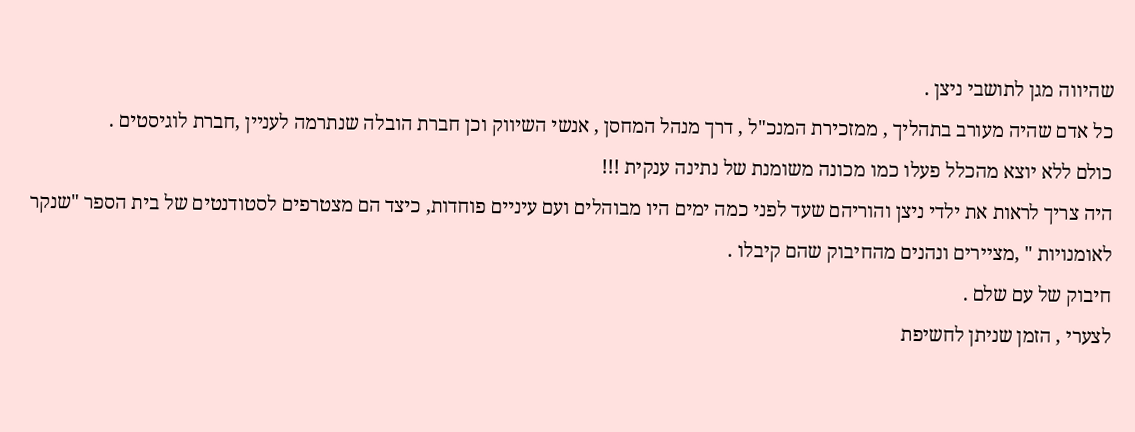שהיווה מגן לתושבי ניצן .
כל אדם שהיה מעורב בתהליך , ממזכירת המנכ"ל , דרך מנהל המחסן , אנשי השיווק וכן חברת הובלה שנתרמה לעניין ,חברת לוגיסטים .
כולם ללא יוצא מהכלל פעלו כמו מכונה משומנת של נתינה ענקית !!!
היה צריך לראות את ילדי ניצן והוריהם שעד לפני כמה ימים היו מבוהלים ועם עיניים פוחדות, כיצד הם מצטרפים לסטודנטים של בית הספר "שנקר לאומנויות " ,מציירים ונהנים מהחיבוק שהם קיבלו .
חיבוק של עם שלם .
לצערי , הזמן שניתן לחשיפת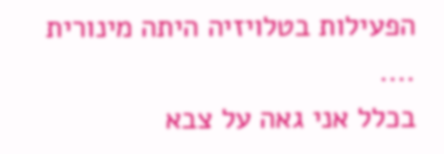הפעילות בטלויזיה היתה מינורית ....
בכלל אני גאה על צבא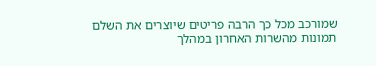שמורכב מכל כך הרבה פריטים שיוצרים את השלם
תמונות מהשרות האחרון במהלך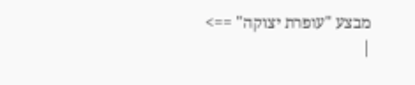מבצע "עופרת יצוקה" ==>
|